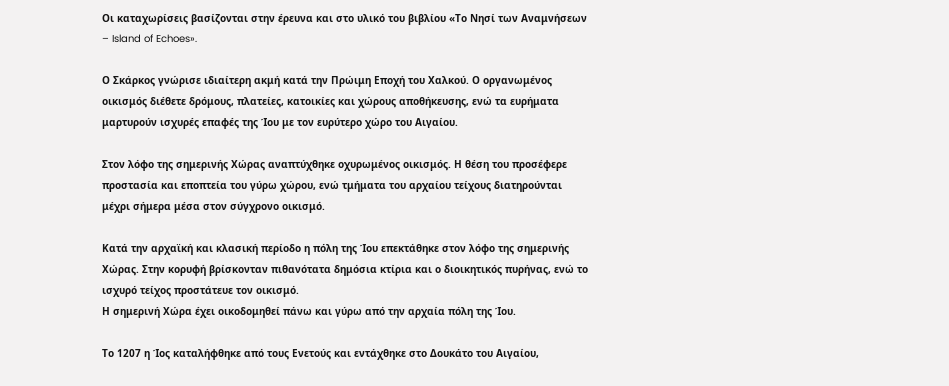Οι καταχωρίσεις βασίζονται στην έρευνα και στο υλικό του βιβλίου «Το Νησί των Αναμνήσεων – Island of Echoes».

Ο Σκάρκος γνώρισε ιδιαίτερη ακμή κατά την Πρώιμη Εποχή του Χαλκού. Ο οργανωμένος οικισμός διέθετε δρόμους, πλατείες, κατοικίες και χώρους αποθήκευσης, ενώ τα ευρήματα μαρτυρούν ισχυρές επαφές της Ίου με τον ευρύτερο χώρο του Αιγαίου.

Στον λόφο της σημερινής Χώρας αναπτύχθηκε οχυρωμένος οικισμός. Η θέση του προσέφερε προστασία και εποπτεία του γύρω χώρου, ενώ τμήματα του αρχαίου τείχους διατηρούνται μέχρι σήμερα μέσα στον σύγχρονο οικισμό.

Κατά την αρχαϊκή και κλασική περίοδο η πόλη της Ίου επεκτάθηκε στον λόφο της σημερινής Χώρας. Στην κορυφή βρίσκονταν πιθανότατα δημόσια κτίρια και ο διοικητικός πυρήνας, ενώ το ισχυρό τείχος προστάτευε τον οικισμό.
Η σημερινή Χώρα έχει οικοδομηθεί πάνω και γύρω από την αρχαία πόλη της Ίου.

Το 1207 η Ίος καταλήφθηκε από τους Ενετούς και εντάχθηκε στο Δουκάτο του Αιγαίου,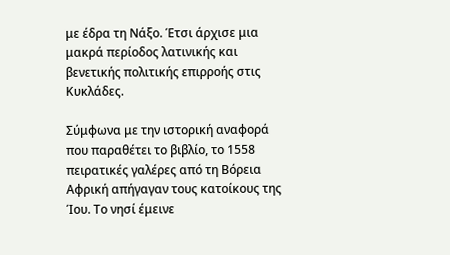με έδρα τη Νάξο. Έτσι άρχισε μια μακρά περίοδος λατινικής και βενετικής πολιτικής επιρροής στις Κυκλάδες.

Σύμφωνα με την ιστορική αναφορά που παραθέτει το βιβλίο, το 1558 πειρατικές γαλέρες από τη Βόρεια Αφρική απήγαγαν τους κατοίκους της Ίου. Το νησί έμεινε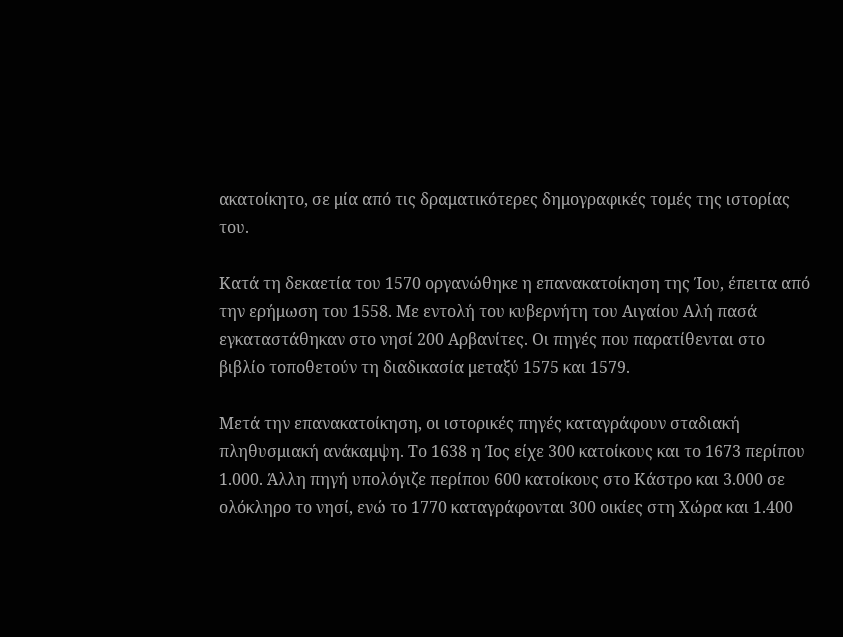ακατοίκητο, σε μία από τις δραματικότερες δημογραφικές τομές της ιστορίας του.

Κατά τη δεκαετία του 1570 οργανώθηκε η επανακατοίκηση της Ίου, έπειτα από την ερήμωση του 1558. Με εντολή του κυβερνήτη του Αιγαίου Αλή πασά εγκαταστάθηκαν στο νησί 200 Αρβανίτες. Οι πηγές που παρατίθενται στο βιβλίο τοποθετούν τη διαδικασία μεταξύ 1575 και 1579.

Μετά την επανακατοίκηση, οι ιστορικές πηγές καταγράφουν σταδιακή πληθυσμιακή ανάκαμψη. Το 1638 η Ίος είχε 300 κατοίκους και το 1673 περίπου 1.000. Άλλη πηγή υπολόγιζε περίπου 600 κατοίκους στο Κάστρο και 3.000 σε ολόκληρο το νησί, ενώ το 1770 καταγράφονται 300 οικίες στη Χώρα και 1.400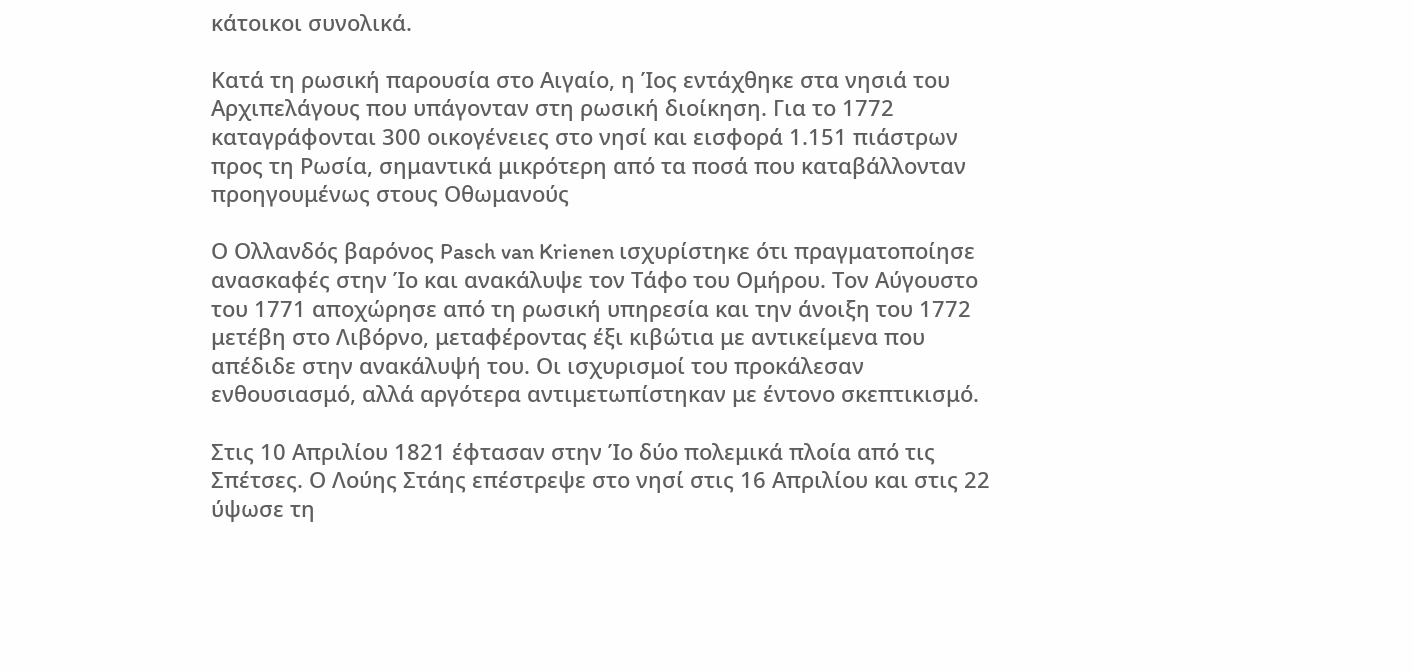κάτοικοι συνολικά.

Κατά τη ρωσική παρουσία στο Αιγαίο, η Ίος εντάχθηκε στα νησιά του Αρχιπελάγους που υπάγονταν στη ρωσική διοίκηση. Για το 1772 καταγράφονται 300 οικογένειες στο νησί και εισφορά 1.151 πιάστρων προς τη Ρωσία, σημαντικά μικρότερη από τα ποσά που καταβάλλονταν προηγουμένως στους Οθωμανούς

Ο Ολλανδός βαρόνος Pasch van Krienen ισχυρίστηκε ότι πραγματοποίησε ανασκαφές στην Ίο και ανακάλυψε τον Τάφο του Ομήρου. Τον Αύγουστο του 1771 αποχώρησε από τη ρωσική υπηρεσία και την άνοιξη του 1772 μετέβη στο Λιβόρνο, μεταφέροντας έξι κιβώτια με αντικείμενα που απέδιδε στην ανακάλυψή του. Οι ισχυρισμοί του προκάλεσαν ενθουσιασμό, αλλά αργότερα αντιμετωπίστηκαν με έντονο σκεπτικισμό.

Στις 10 Απριλίου 1821 έφτασαν στην Ίο δύο πολεμικά πλοία από τις Σπέτσες. Ο Λούης Στάης επέστρεψε στο νησί στις 16 Απριλίου και στις 22 ύψωσε τη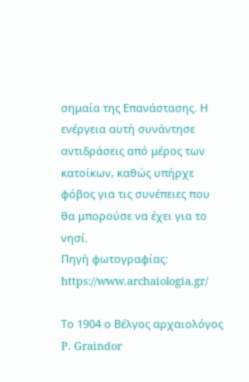σημαία της Επανάστασης. Η ενέργεια αυτή συνάντησε αντιδράσεις από μέρος των κατοίκων, καθώς υπήρχε φόβος για τις συνέπειες που θα μπορούσε να έχει για το νησί.
Πηγή φωτογραφίας: https://www.archaiologia.gr/

Το 1904 ο Βέλγος αρχαιολόγος P. Graindor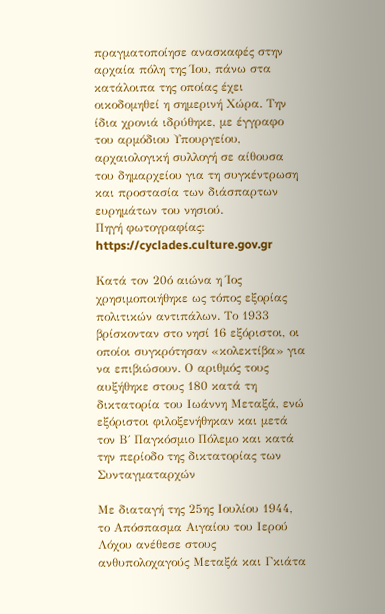πραγματοποίησε ανασκαφές στην αρχαία πόλη της Ίου, πάνω στα κατάλοιπα της οποίας έχει οικοδομηθεί η σημερινή Χώρα. Την ίδια χρονιά ιδρύθηκε, με έγγραφο του αρμόδιου Υπουργείου, αρχαιολογική συλλογή σε αίθουσα του δημαρχείου για τη συγκέντρωση και προστασία των διάσπαρτων ευρημάτων του νησιού.
Πηγή φωτογραφίας: https://cyclades.culture.gov.gr

Κατά τον 20ό αιώνα η Ίος χρησιμοποιήθηκε ως τόπος εξορίας πολιτικών αντιπάλων. Το 1933 βρίσκονταν στο νησί 16 εξόριστοι, οι οποίοι συγκρότησαν «κολεκτίβα» για να επιβιώσουν. Ο αριθμός τους αυξήθηκε στους 180 κατά τη δικτατορία του Ιωάννη Μεταξά, ενώ εξόριστοι φιλοξενήθηκαν και μετά τον Β΄ Παγκόσμιο Πόλεμο και κατά την περίοδο της δικτατορίας των Συνταγματαρχών

Με διαταγή της 25ης Ιουλίου 1944, το Απόσπασμα Αιγαίου του Ιερού Λόχου ανέθεσε στους ανθυπολοχαγούς Μεταξά και Γκιάτα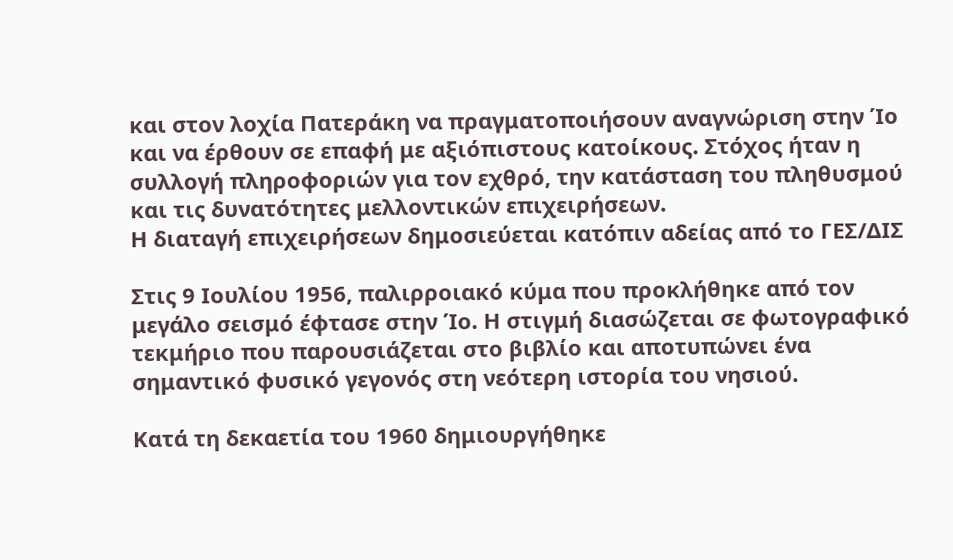και στον λοχία Πατεράκη να πραγματοποιήσουν αναγνώριση στην Ίο και να έρθουν σε επαφή με αξιόπιστους κατοίκους. Στόχος ήταν η συλλογή πληροφοριών για τον εχθρό, την κατάσταση του πληθυσμού και τις δυνατότητες μελλοντικών επιχειρήσεων.
Η διαταγή επιχειρήσεων δημοσιεύεται κατόπιν αδείας από το ΓΕΣ/ΔΙΣ

Στις 9 Ιουλίου 1956, παλιρροιακό κύμα που προκλήθηκε από τον μεγάλο σεισμό έφτασε στην Ίο. Η στιγμή διασώζεται σε φωτογραφικό τεκμήριο που παρουσιάζεται στο βιβλίο και αποτυπώνει ένα σημαντικό φυσικό γεγονός στη νεότερη ιστορία του νησιού.

Κατά τη δεκαετία του 1960 δημιουργήθηκε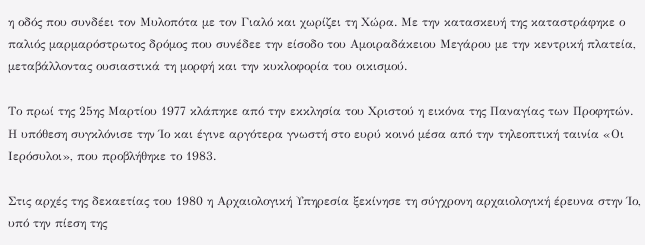η οδός που συνδέει τον Μυλοπότα με τον Γιαλό και χωρίζει τη Χώρα. Με την κατασκευή της καταστράφηκε ο παλιός μαρμαρόστρωτος δρόμος που συνέδεε την είσοδο του Αμοιραδάκειου Μεγάρου με την κεντρική πλατεία, μεταβάλλοντας ουσιαστικά τη μορφή και την κυκλοφορία του οικισμού.

Το πρωί της 25ης Μαρτίου 1977 κλάπηκε από την εκκλησία του Χριστού η εικόνα της Παναγίας των Προφητών. Η υπόθεση συγκλόνισε την Ίο και έγινε αργότερα γνωστή στο ευρύ κοινό μέσα από την τηλεοπτική ταινία «Οι Ιερόσυλοι», που προβλήθηκε το 1983.

Στις αρχές της δεκαετίας του 1980 η Αρχαιολογική Υπηρεσία ξεκίνησε τη σύγχρονη αρχαιολογική έρευνα στην Ίο, υπό την πίεση της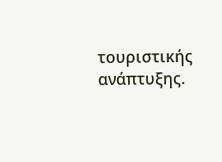τουριστικής ανάπτυξης.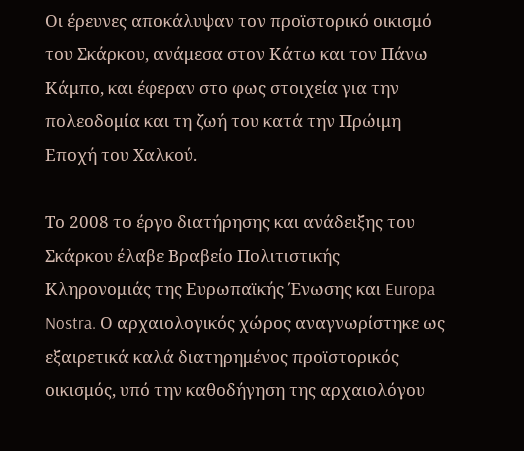Οι έρευνες αποκάλυψαν τον προϊστορικό οικισμό του Σκάρκου, ανάμεσα στον Κάτω και τον Πάνω Κάμπο, και έφεραν στο φως στοιχεία για την πολεοδομία και τη ζωή του κατά την Πρώιμη Εποχή του Χαλκού.

Το 2008 το έργο διατήρησης και ανάδειξης του Σκάρκου έλαβε Βραβείο Πολιτιστικής Κληρονομιάς της Ευρωπαϊκής Ένωσης και Europa Nostra. Ο αρχαιολογικός χώρος αναγνωρίστηκε ως εξαιρετικά καλά διατηρημένος προϊστορικός οικισμός, υπό την καθοδήγηση της αρχαιολόγου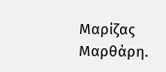Μαρίζας Μαρθάρη.